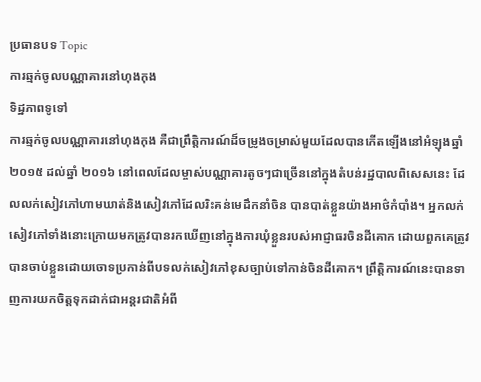ប្រធានបទ Topic
ការឆ្មក់ចូលបណ្ណាគារនៅហុងកុង
ទិដ្ឋភាពទូទៅ
ការឆ្មក់ចូលបណ្ណាគារនៅហុងកុង គឺជាព្រឹត្តិការណ៍ដ៏ចម្រូងចម្រាស់មួយដែលបានកើតឡើងនៅអំឡុងឆ្នាំ ២០១៥ ដល់ឆ្នាំ ២០១៦ នៅពេលដែលម្ចាស់បណ្ណាគារតូចៗជាច្រើននៅក្នុងតំបន់រដ្ឋបាលពិសេសនេះ ដែលលក់សៀវភៅហាមឃាត់និងសៀវភៅដែលរិះគន់មេដឹកនាំចិន បានបាត់ខ្លួនយ៉ាងអាថ៌កំបាំង។ អ្នកលក់សៀវភៅទាំងនោះក្រោយមកត្រូវបានរកឃើញនៅក្នុងការឃុំខ្លួនរបស់អាជ្ញាធរចិនដីគោក ដោយពួកគេត្រូវបានចាប់ខ្លួនដោយចោទប្រកាន់ពីបទលក់សៀវភៅខុសច្បាប់ទៅកាន់ចិនដីគោក។ ព្រឹត្តិការណ៍នេះបានទាញការយកចិត្តទុកដាក់ជាអន្តរជាតិអំពី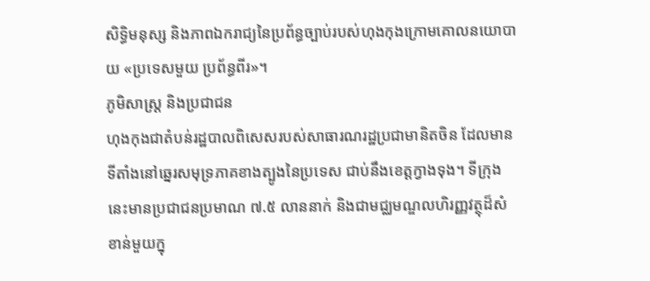សិទ្ធិមនុស្ស និងភាពឯករាជ្យនៃប្រព័ន្ធច្បាប់របស់ហុងកុងក្រោមគោលនយោបាយ «ប្រទេសមួយ ប្រព័ន្ធពីរ»។
ភូមិសាស្ត្រ និងប្រជាជន
ហុងកុងជាតំបន់រដ្ឋបាលពិសេសរបស់សាធារណរដ្ឋប្រជាមានិតចិន ដែលមានទីតាំងនៅឆ្នេរសមុទ្រភាគខាងត្បូងនៃប្រទេស ជាប់នឹងខេត្តក្វាងទុង។ ទីក្រុងនេះមានប្រជាជនប្រមាណ ៧.៥ លាននាក់ និងជាមជ្ឈមណ្ឌលហិរញ្ញវត្ថុដ៏សំខាន់មួយក្នុ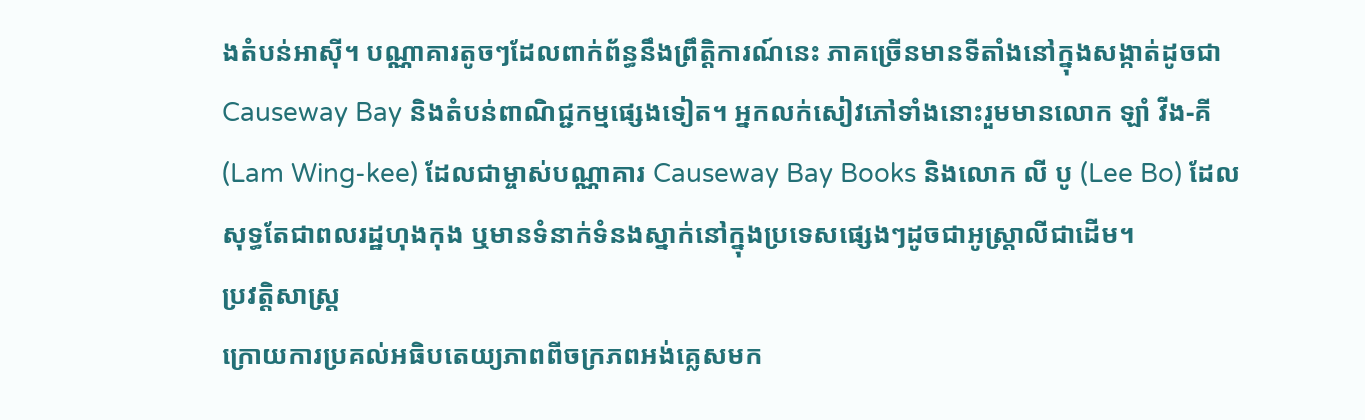ងតំបន់អាស៊ី។ បណ្ណាគារតូចៗដែលពាក់ព័ន្ធនឹងព្រឹត្តិការណ៍នេះ ភាគច្រើនមានទីតាំងនៅក្នុងសង្កាត់ដូចជា Causeway Bay និងតំបន់ពាណិជ្ជកម្មផ្សេងទៀត។ អ្នកលក់សៀវភៅទាំងនោះរួមមានលោក ឡាំ វីង-គី (Lam Wing-kee) ដែលជាម្ចាស់បណ្ណាគារ Causeway Bay Books និងលោក លី បូ (Lee Bo) ដែលសុទ្ធតែជាពលរដ្ឋហុងកុង ឬមានទំនាក់ទំនងស្នាក់នៅក្នុងប្រទេសផ្សេងៗដូចជាអូស្ត្រាលីជាដើម។
ប្រវត្តិសាស្ត្រ
ក្រោយការប្រគល់អធិបតេយ្យភាពពីចក្រភពអង់គ្លេសមក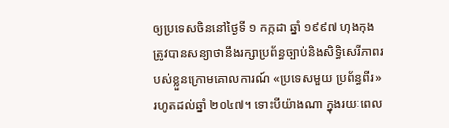ឲ្យប្រទេសចិននៅថ្ងៃទី ១ កក្កដា ឆ្នាំ ១៩៩៧ ហុងកុងត្រូវបានសន្យាថានឹងរក្សាប្រព័ន្ធច្បាប់និងសិទ្ធិសេរីភាពរបស់ខ្លួនក្រោមគោលការណ៍ «ប្រទេសមួយ ប្រព័ន្ធពីរ» រហូតដល់ឆ្នាំ ២០៤៧។ ទោះបីយ៉ាងណា ក្នុងរយៈពេល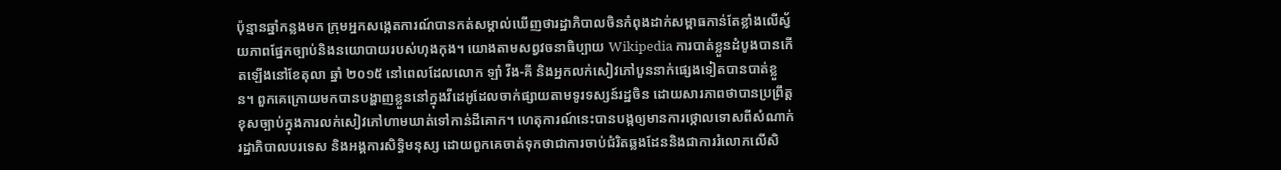ប៉ុន្មានឆ្នាំកន្លងមក ក្រុមអ្នកសង្កេតការណ៍បានកត់សម្គាល់ឃើញថារដ្ឋាភិបាលចិនកំពុងដាក់សម្ពាធកាន់តែខ្លាំងលើស្វ័យភាពផ្នែកច្បាប់និងនយោបាយរបស់ហុងកុង។ យោងតាមសព្វវចនាធិប្បាយ Wikipedia ការបាត់ខ្លួនដំបូងបានកើតឡើងនៅខែតុលា ឆ្នាំ ២០១៥ នៅពេលដែលលោក ឡាំ វីង-គី និងអ្នកលក់សៀវភៅបួននាក់ផ្សេងទៀតបានបាត់ខ្លួន។ ពួកគេក្រោយមកបានបង្ហាញខ្លួននៅក្នុងវីដេអូដែលចាក់ផ្សាយតាមទូរទស្សន៍រដ្ឋចិន ដោយសារភាពថាបានប្រព្រឹត្តខុសច្បាប់ក្នុងការលក់សៀវភៅហាមឃាត់ទៅកាន់ដីគោក។ ហេតុការណ៍នេះបានបង្កឲ្យមានការថ្កោលទោសពីសំណាក់រដ្ឋាភិបាលបរទេស និងអង្គការសិទ្ធិមនុស្ស ដោយពួកគេចាត់ទុកថាជាការចាប់ជំរិតឆ្លងដែននិងជាការរំលោភលើសិ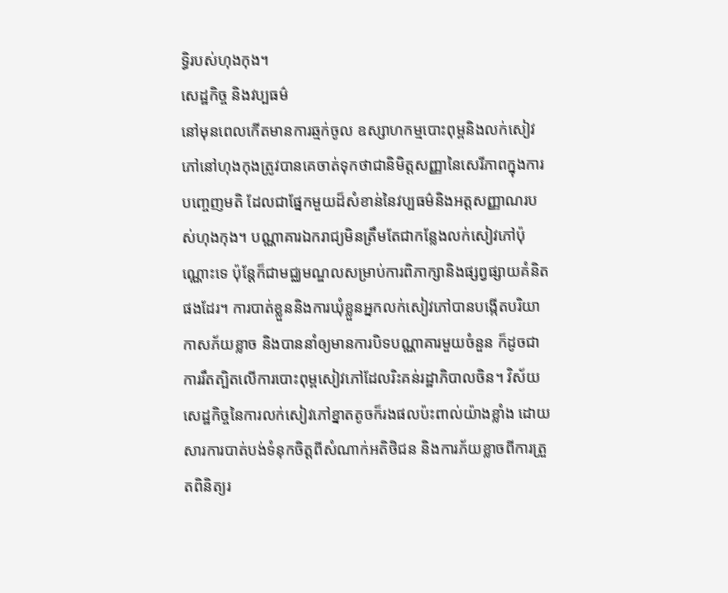ទ្ធិរបស់ហុងកុង។
សេដ្ឋកិច្ច និងវប្បធម៌
នៅមុនពេលកើតមានការឆ្មក់ចូល ឧស្សាហកម្មបោះពុម្ពនិងលក់សៀវភៅនៅហុងកុងត្រូវបានគេចាត់ទុកថាជានិមិត្តសញ្ញានៃសេរីភាពក្នុងការបញ្ចេញមតិ ដែលជាផ្នែកមួយដ៏សំខាន់នៃវប្បធម៌និងអត្តសញ្ញាណរបស់ហុងកុង។ បណ្ណាគារឯករាជ្យមិនត្រឹមតែជាកន្លែងលក់សៀវភៅប៉ុណ្ណោះទេ ប៉ុន្តែក៏ជាមជ្ឈមណ្ឌលសម្រាប់ការពិភាក្សានិងផ្សព្វផ្សាយគំនិតផងដែរ។ ការបាត់ខ្លួននិងការឃុំខ្លួនអ្នកលក់សៀវភៅបានបង្កើតបរិយាកាសភ័យខ្លាច និងបាននាំឲ្យមានការបិទបណ្ណាគារមួយចំនួន ក៏ដូចជាការរឹតត្បិតលើការបោះពុម្ពសៀវភៅដែលរិះគន់រដ្ឋាភិបាលចិន។ វិស័យសេដ្ឋកិច្ចនៃការលក់សៀវភៅខ្នាតតូចក៏រងផលប៉ះពាល់យ៉ាងខ្លាំង ដោយសារការបាត់បង់ទំនុកចិត្តពីសំណាក់អតិថិជន និងការភ័យខ្លាចពីការត្រួតពិនិត្យរ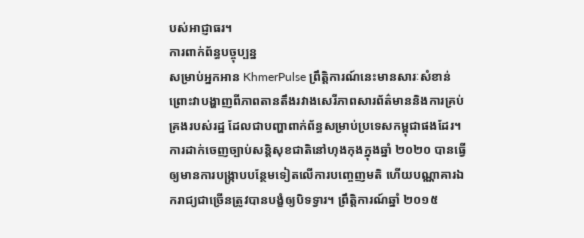បស់អាជ្ញាធរ។
ការពាក់ព័ន្ធបច្ចុប្បន្ន
សម្រាប់អ្នកអាន KhmerPulse ព្រឹត្តិការណ៍នេះមានសារៈសំខាន់ព្រោះវាបង្ហាញពីភាពតានតឹងរវាងសេរីភាពសារព័ត៌មាននិងការគ្រប់គ្រងរបស់រដ្ឋ ដែលជាបញ្ហាពាក់ព័ន្ធសម្រាប់ប្រទេសកម្ពុជាផងដែរ។ ការដាក់ចេញច្បាប់សន្តិសុខជាតិនៅហុងកុងក្នុងឆ្នាំ ២០២០ បានធ្វើឲ្យមានការបង្ក្រាបបន្ថែមទៀតលើការបញ្ចេញមតិ ហើយបណ្ណាគារឯករាជ្យជាច្រើនត្រូវបានបង្ខំឲ្យបិទទ្វារ។ ព្រឹត្តិការណ៍ឆ្នាំ ២០១៥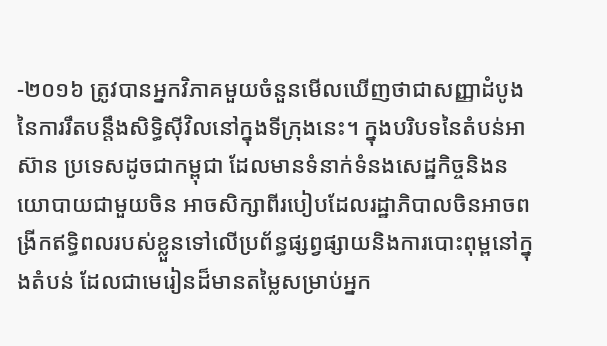-២០១៦ ត្រូវបានអ្នកវិភាគមួយចំនួនមើលឃើញថាជាសញ្ញាដំបូងនៃការរឹតបន្តឹងសិទ្ធិស៊ីវិលនៅក្នុងទីក្រុងនេះ។ ក្នុងបរិបទនៃតំបន់អាស៊ាន ប្រទេសដូចជាកម្ពុជា ដែលមានទំនាក់ទំនងសេដ្ឋកិច្ចនិងនយោបាយជាមួយចិន អាចសិក្សាពីរបៀបដែលរដ្ឋាភិបាលចិនអាចពង្រីកឥទ្ធិពលរបស់ខ្លួនទៅលើប្រព័ន្ធផ្សព្វផ្សាយនិងការបោះពុម្ពនៅក្នុងតំបន់ ដែលជាមេរៀនដ៏មានតម្លៃសម្រាប់អ្នក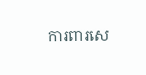ការពារសេ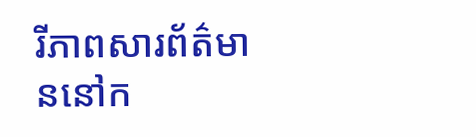រីភាពសារព័ត៌មាននៅក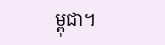ម្ពុជា។